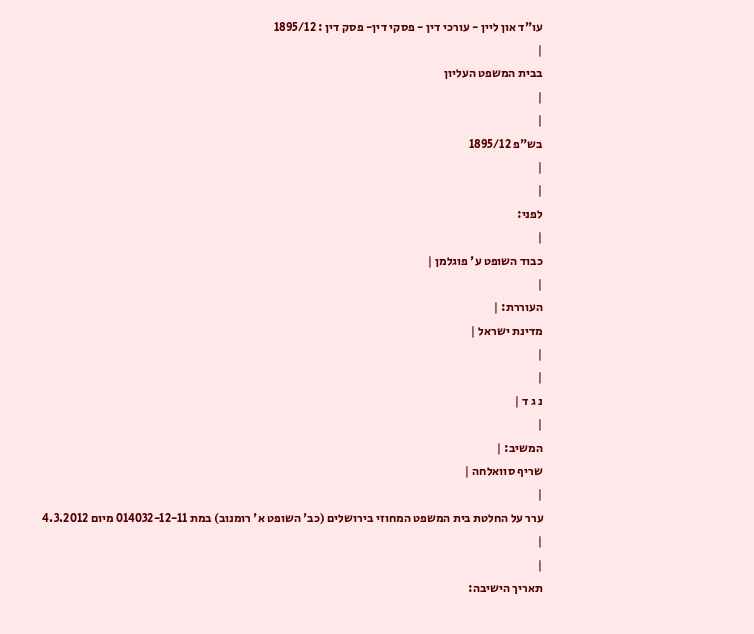עו"ד און ליין - עורכי דין - פסקי דין- פסק דין : 1895/12
|
בבית המשפט העליון
|
|
בש"פ 1895/12
|
|
לפני:
|
כבוד השופט ע' פוגלמן |
|
העוררת: |
מדינת ישראל |
|
|
נ ג ד |
|
המשיב: |
שריף סוואלחה |
|
ערר על החלטת בית המשפט המחוזי בירושלים (כב' השופט א' רומנוב) במת 014032-12-11 מיום 4.3.2012
|
|
תאריך הישיבה: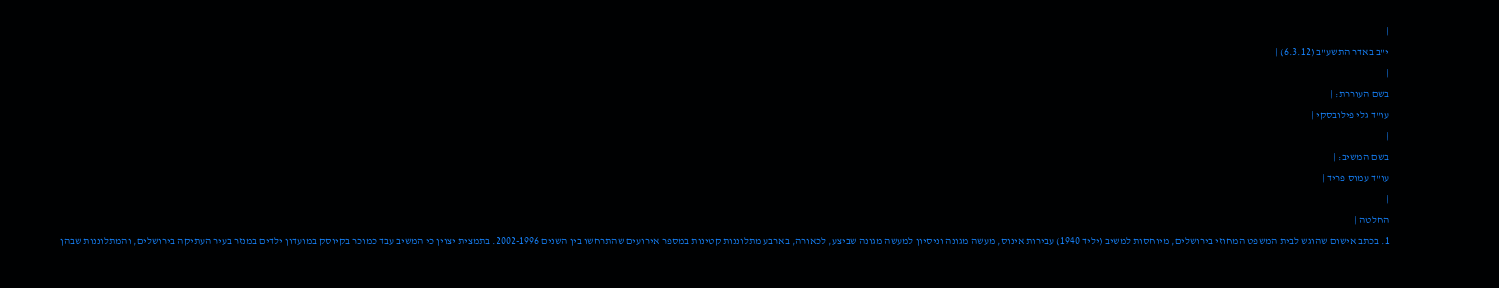|
י"ב באדר התשע"ב (6.3.12) |
|
בשם העוררת: |
עו"ד גלי פילובסקי |
|
בשם המשיב: |
עו"ד עמוס פריד |
|
החלטה |
1. בכתב אישום שהוגש לבית המשפט המחוזי בירושלים, מיוחסות למשיב (יליד 1940) עבירות אינוס, מעשה מגונה וניסיון למעשה מגונה שביצע, לכאורה, בארבע מתלוננות קטינות במספר אירועים שהתרחשו בין השנים 2002-1996. בתמצית יצוין כי המשיב עבד כמוכר בקיוסק במועדון ילדים במנזר בעיר העתיקה בירושלים, והמתלוננות שבהן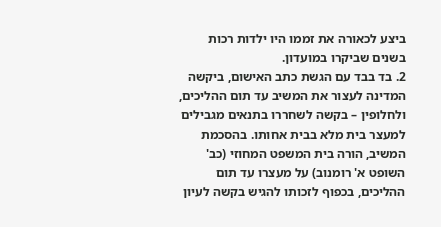ביצע לכאורה את זממו היו ילדות רכות בשנים שביקרו במועדון.
2. בד בבד עם הגשת כתב האישום, ביקשה המדינה לעצור את המשיב עד תום ההליכים, ולחלופין – בקשה לשחררו בתנאים מגבילים למעצר בית מלא בבית אחותו. בהסכמת המשיב, הורה בית המשפט המחוזי (כב' השופט א' רומנוב) על מעצרו עד תום ההליכים, בכפוף לזכותו להגיש בקשה לעיון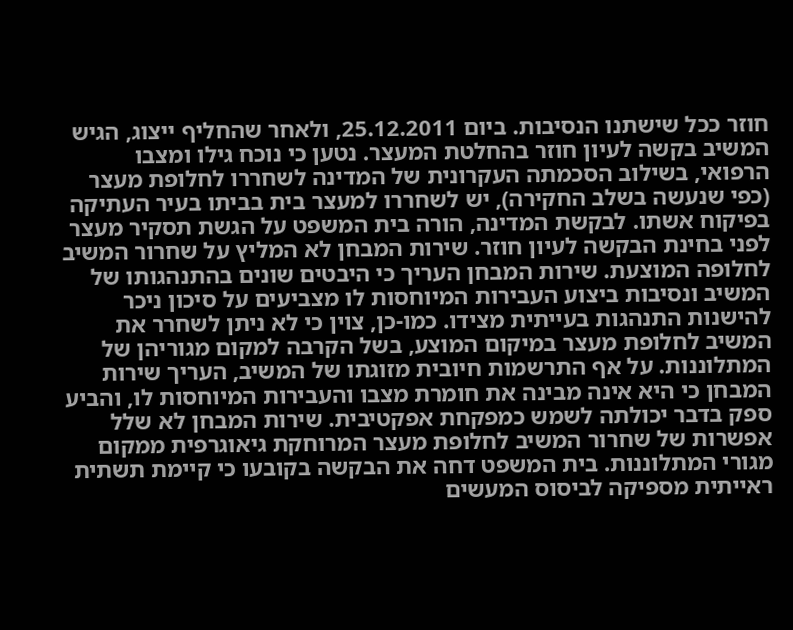חוזר ככל שישתנו הנסיבות. ביום 25.12.2011, ולאחר שהחליף ייצוג, הגיש המשיב בקשה לעיון חוזר בהחלטת המעצר. נטען כי נוכח גילו ומצבו הרפואי, בשילוב הסכמתה העקרונית של המדינה לשחררו לחלופת מעצר (כפי שנעשה בשלב החקירה), יש לשחררו למעצר בית בביתו בעיר העתיקה בפיקוח אשתו. לבקשת המדינה, הורה בית המשפט על הגשת תסקיר מעצר לפני בחינת הבקשה לעיון חוזר. שירות המבחן לא המליץ על שחרור המשיב לחלופה המוצעת. שירות המבחן העריך כי היבטים שונים בהתנהגותו של המשיב ונסיבות ביצוע העבירות המיוחסות לו מצביעים על סיכון ניכר להישנות התנהגות בעייתית מצידו. כמו-כן, צוין כי לא ניתן לשחרר את המשיב לחלופת מעצר במיקום המוצע, בשל הקרבה למקום מגוריהן של המתלוננות. על אף התרשמות חיובית מזוגתו של המשיב, העריך שירות המבחן כי היא אינה מבינה את חומרת מצבו והעבירות המיוחסות לו, והביע ספק בדבר יכולתה לשמש כמפקחת אפקטיבית. שירות המבחן לא שלל אפשרות של שחרור המשיב לחלופת מעצר המרוחקת גיאוגרפית ממקום מגורי המתלוננות. בית המשפט דחה את הבקשה בקובעו כי קיימת תשתית ראייתית מספיקה לביסוס המעשים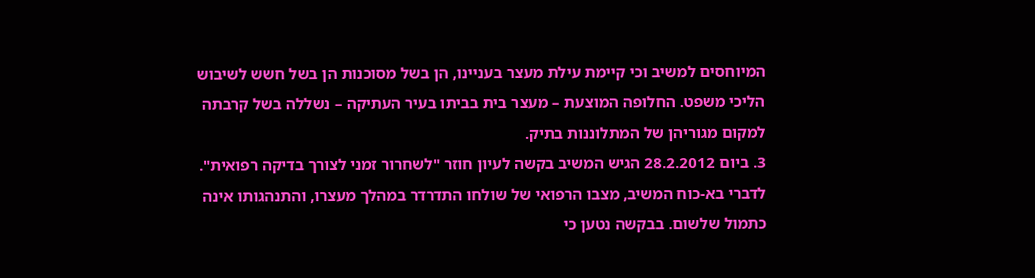המיוחסים למשיב וכי קיימת עילת מעצר בעניינו, הן בשל מסוכנות הן בשל חשש לשיבוש הליכי משפט. החלופה המוצעת – מעצר בית בביתו בעיר העתיקה – נשללה בשל קרבתה למקום מגוריהן של המתלוננות בתיק.
3. ביום 28.2.2012 הגיש המשיב בקשה לעיון חוזר "לשחרור זמני לצורך בדיקה רפואית". לדברי בא-כוח המשיב, מצבו הרפואי של שולחו התדרדר במהלך מעצרו, והתנהגותו אינה כתמול שלשום. בבקשה נטען כי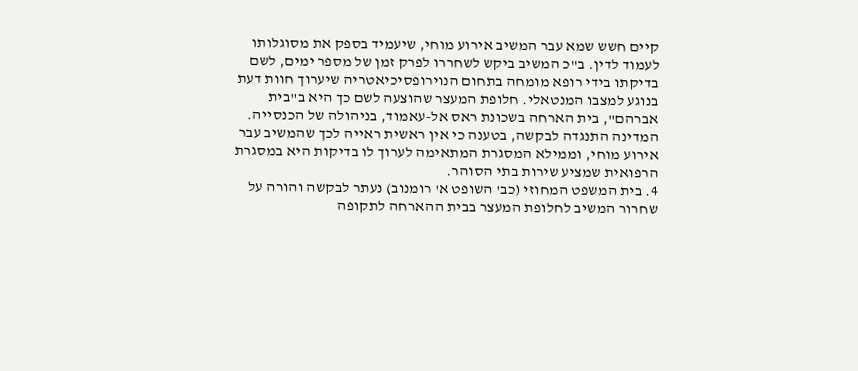קיים חשש שמא עבר המשיב אירוע מוחי, שיעמיד בספק את מסוגלותו לעמוד לדין. ב"כ המשיב ביקש לשחררו לפרק זמן של מספר ימים, לשם בדיקתו בידי רופא מומחה בתחום הנוירופסיכיאטריה שיערוך חוות דעת בנוגע למצבו המנטאלי. חלופת המעצר שהוצעה לשם כך היא ב"בית אברהם", בית הארחה בשכונת ראס אל-עאמוד, בניהולה של הכנסייה. המדינה התנגדה לבקשה, בטענה כי אין ראשית ראייה לכך שהמשיב עבר אירוע מוחי, וממילא המסגרת המתאימה לערוך לו בדיקות היא במסגרת הרפואית שמציע שירות בתי הסוהר.
4. בית המשפט המחוזי (כב' השופט א' רומנוב) נעתר לבקשה והורה על שחרור המשיב לחלופת המעצר בבית ההארחה לתקופה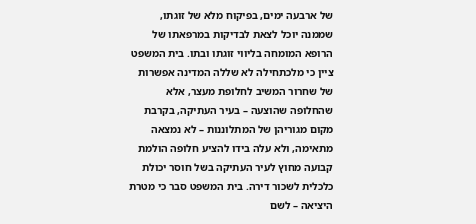של ארבעה ימים, בפיקוח מלא של זוגתו, שממנה יוכל לצאת לבדיקות במרפאתו של הרופא המומחה בליווי זוגתו ובתו. בית המשפט ציין כי מלכתחילה לא שללה המדינה אפשרות של שחרור המשיב לחלופת מעצר, אלא שהחלופה שהוצעה – בעיר העתיקה, בקרבת מקום מגוריהן של המתלוננות – לא נמצאה מתאימה, ולא עלה בידו להציע חלופה הולמת קבועה מחוץ לעיר העתיקה בשל חוסר יכולת כלכלית לשכור דירה. בית המשפט סבר כי מטרת היציאה – לשם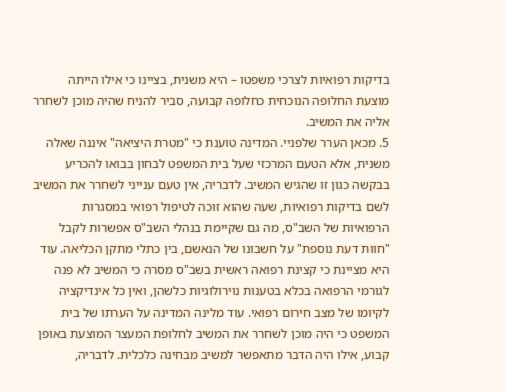בדיקות רפואיות לצרכי משפטו – היא משנית, בציינו כי אילו הייתה מוצעת החלופה הנוכחית כחלופה קבועה, סביר להניח שהיה מוכן לשחרר אליה את המשיב.
5. מכאן הערר שלפניי. המדינה טוענת כי "מטרת היציאה" איננה שאלה משנית, אלא הטעם המרכזי שעל בית המשפט לבחון בבואו להכריע בבקשה כגון זו שהגיש המשיב. לדבריה, אין טעם ענייני לשחרר את המשיב לשם בדיקות רפואיות, שעה שהוא זוכה לטיפול רפואי במסגרות הרפואיות של השב"ס, מה גם שקיימת בנהלי השב"ס אפשרות לקבל "חוות דעת נוספת" על חשבונו של הנאשם, בין כתלי מתקן הכליאה. עוד היא מציינת כי קצינת רפואה ראשית בשב"ס מסרה כי המשיב לא פנה לגורמי הרפואה בכלא בטענות נוירולוגיות כלשהן, ואין כל אינדיקציה לקיומו של מצב חירום רפואי. עוד מלינה המדינה על הערתו של בית המשפט כי היה מוכן לשחרר את המשיב לחלופת המעצר המוצעת באופן קבוע, אילו היה הדבר מתאפשר למשיב מבחינה כלכלית. לדבריה,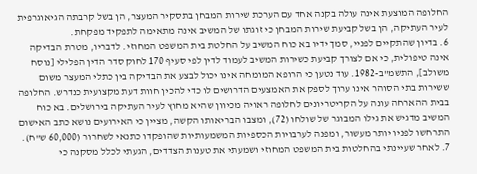החלופה המוצעת אינה עולה בקנה אחד עם הערכת שירות המבחן בתסקיר המעצר, הן בשל קרבתה הגיאוגרפית לעיר העתיקה, הן בשל קביעת שירות המבחן כי זוגתו של המשיב אינה מתאימה לתפקיד מפקחת.
6. בדיון שהתקיים לפניי, סמך ידיו בא כוח המשיב על החלטת בית המשפט המחוזי. לדבריו, מטרת הבדיקה אינה טיפולית, כי אם לצורך קביעת כשירות המשיב לעמוד לדין לפי סעיף 170 לחוק סדר הדין הפלילי [נוסח משולב], התשמ"ב-1982. עוד נטען כי הרופא המומחה אינו יכול לבצע את הבדיקה בין כתלי המעצר משום ששירות בתי הסוהר אינו ערוך לספק את האמצעים הדרושים לו כדי להכין חוות דעת מקצועית כנדרש. החלופה בבית ההארחה עונה על הקריטריונים לחלופה ראויה מכיוון שהיא מחוץ לעיר העתיקה בירושלים. בא כוח המשיב מדגיש את גילו המבוגר של שולחו (72), ומצבו הבריאותו הקשה, מציין כי האירועים נושא כתב האישום התרחשו לפניו יותר מעשור, ומפנה לערבויות הכספיות המשמעותיות שהופקדו כתנאי לשחרור (60,000 ש"ח).
7. לאחר שעיינתי בהחלטות בית המשפט המחוזי ושמעתי את טענות הצדדים, הגעתי לכלל מסקנה כי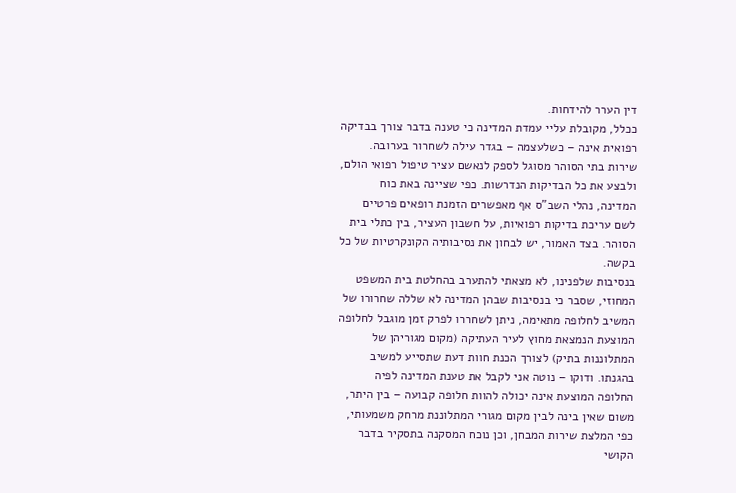דין הערר להידחות.
ככלל, מקובלת עליי עמדת המדינה כי טענה בדבר צורך בבדיקה רפואית אינה – כשלעצמה – בגדר עילה לשחרור בערובה. שירות בתי הסוהר מסוגל לספק לנאשם עציר טיפול רפואי הולם, ולבצע את כל הבדיקות הנדרשות. כפי שציינה באת כוח המדינה, נהלי השב"ס אף מאפשרים הזמנת רופאים פרטיים לשם עריכת בדיקות רפואיות, על חשבון העציר, בין כתלי בית הסוהר. בצד האמור, יש לבחון את נסיבותיה הקונקרטיות של כל בקשה.
בנסיבות שלפנינו, לא מצאתי להתערב בהחלטת בית המשפט המחוזי, שסבר כי בנסיבות שבהן המדינה לא שללה שחרורו של המשיב לחלופה מתאימה, ניתן לשחררו לפרק זמן מוגבל לחלופה המוצעת הנמצאת מחוץ לעיר העתיקה (מקום מגוריהן של המתלוננות בתיק) לצורך הכנת חוות דעת שתסייע למשיב בהגנתו. ודוקו – נוטה אני לקבל את טענת המדינה לפיה החלופה המוצעת אינה יכולה להוות חלופה קבועה – בין היתר, משום שאין בינה לבין מקום מגורי המתלוננת מרחק משמעותי, כפי המלצת שירות המבחן, וכן נוכח המסקנה בתסקיר בדבר הקושי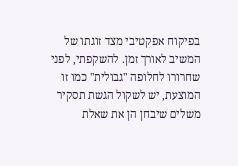בפיקוח אפקטיבי מצד זוגתו של המשיב לאורך זמן. להשקפתי, לפני שחרורו לחלופה "גבולית" כמו זו המוצעת, יש לשקול הגשת תסקיר משלים שיבחן הן את שאלת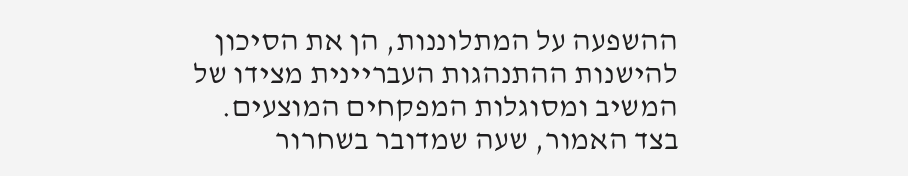ההשפעה על המתלוננות, הן את הסיכון להישנות ההתנהגות העבריינית מצידו של המשיב ומסוגלות המפקחים המוצעים. בצד האמור, שעה שמדובר בשחרור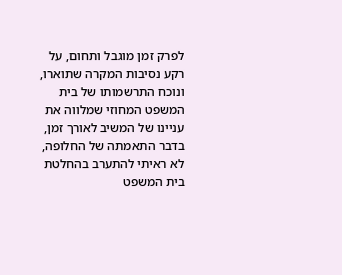לפרק זמן מוגבל ותחום, על רקע נסיבות המקרה שתוארו, ונוכח התרשמותו של בית המשפט המחוזי שמלווה את עניינו של המשיב לאורך זמן, בדבר התאמתה של החלופה, לא ראיתי להתערב בהחלטת בית המשפט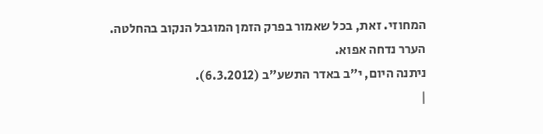המחוזי. זאת, בכל שאמור בפרק הזמן המוגבל הנקוב בהחלטה.
הערר נדחה אפוא.
ניתנה היום, י"ב באדר התשע"ב (6.3.2012).
|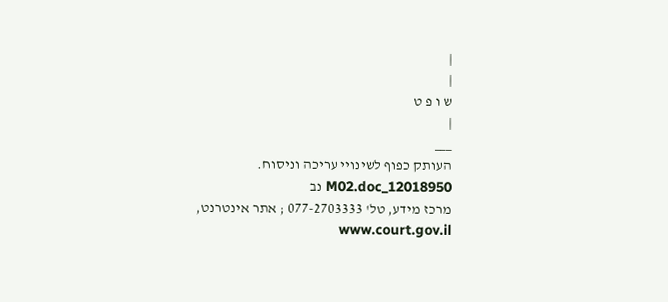|
|
ש ו פ ט
|
___
העותק כפוף לשינויי עריכה וניסוח. 12018950_M02.doc נב
מרכז מידע, טל' 077-2703333 ; אתר אינטרנט, www.court.gov.il